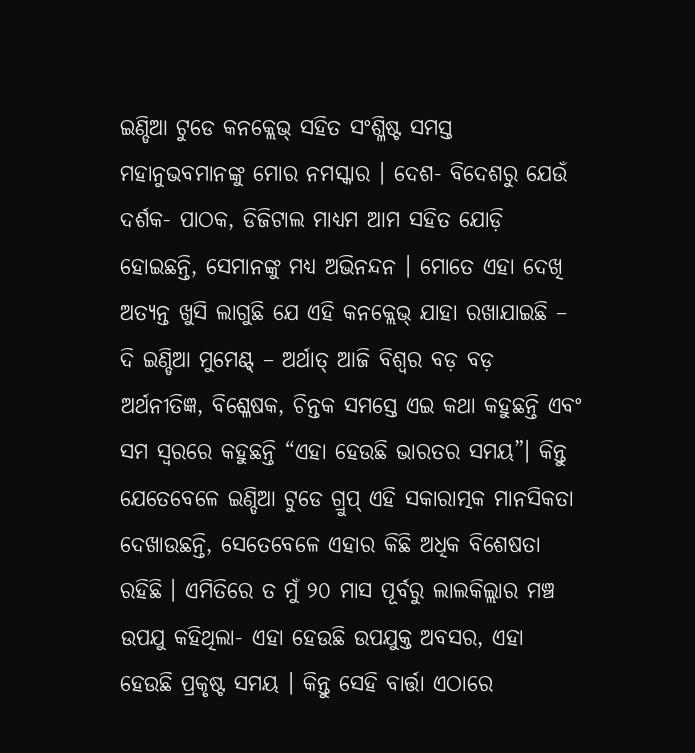ଇଣ୍ଡିଆ ଟୁଡେ କନକ୍ଲେଭ୍ ସହିତ ସଂଶ୍ଳିଷ୍ଟ ସମସ୍ତ ମହାନୁଭବମାନଙ୍କୁ ମୋର ନମସ୍କାର । ଦେଶ- ବିଦେଶରୁ ଯେଉଁ ଦର୍ଶକ- ପାଠକ, ଡିଜିଟାଲ ମାଧ୍ୟମ ଆମ ସହିତ ଯୋଡ଼ି ହୋଇଛନ୍ତି, ସେମାନଙ୍କୁ ମଧ୍ୟ ଅଭିନନ୍ଦନ । ମୋତେ ଏହା ଦେଖି ଅତ୍ୟନ୍ତ ଖୁସି ଲାଗୁଛି ଯେ ଏହି କନକ୍ଲେଭ୍ ଯାହା ରଖାଯାଇଛି – ଦି ଇଣ୍ଡିଆ ମୁମେଣ୍ଟ୍ – ଅର୍ଥାତ୍ ଆଜି ବିଶ୍ୱର ବଡ଼ ବଡ଼ ଅର୍ଥନୀତିଜ୍ଞ, ବିଶ୍ଳେଷକ, ଚିନ୍ତକ ସମସ୍ତେ ଏଇ କଥା କହୁଛନ୍ତି ଏବଂ ସମ ସ୍ୱରରେ କହୁଛନ୍ତି “ଏହା ହେଉଛି ଭାରତର ସମୟ”। କିନ୍ତୁ ଯେତେବେଳେ ଇଣ୍ଡିଆ ଟୁଡେ ଗ୍ରୁପ୍ ଏହି ସକାରାତ୍ମକ ମାନସିକତା ଦେଖାଉଛନ୍ତି, ସେତେବେଳେ ଏହାର କିଛି ଅଧିକ ବିଶେଷତା ରହିଛି । ଏମିତିରେ ତ ମୁଁ ୨୦ ମାସ ପୂର୍ବରୁ ଲାଲକିଲ୍ଲାର ମଞ୍ଚ ଉପଯୁ କହିଥିଲା- ଏହା ହେଉଛି ଉପଯୁକ୍ତ ଅବସର, ଏହା ହେଉଛି ପ୍ରକୃଷ୍ଟ ସମୟ । କିନ୍ତୁ ସେହି ବାର୍ତ୍ତା ଏଠାରେ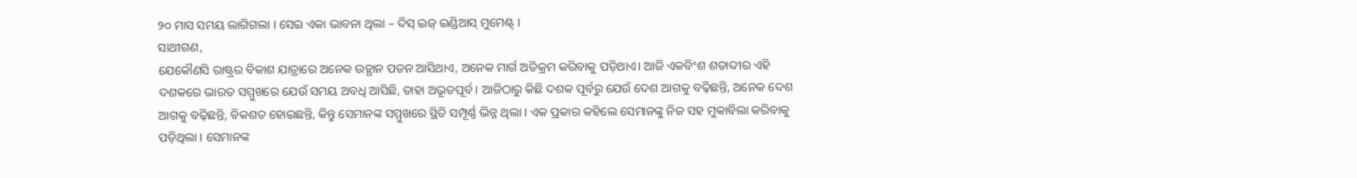୨୦ ମାସ ସମୟ ଲାଗିଗଲା । ସେଇ ଏକା ଭାବନା ଥିଲା – ଦିସ୍ ଇଜ୍ ଇଣ୍ଡିଆସ୍ ମୁମେଣ୍ଟ୍ ।
ସାଥୀଗଣ,
ଯେକୌଣସି ରାଷ୍ଟ୍ରର ବିକାଶ ଯାତ୍ରାରେ ଅନେକ ଉତ୍ଥାନ ପତନ ଆସିଥାଏ, ଅନେକ ମାର୍ଗ ଅତିକ୍ରମ କରିବାକୁ ପଡ଼ିଥାଏ। ଆଜି ଏକବିଂଶ ଶତାବ୍ଦୀର ଏହି ଦଶକରେ ଭାରତ ସମ୍ମୁଖରେ ଯେଉଁ ସମୟ ଅବଧି ଆସିଛି, ତାହା ଅଭୂତପୂର୍ବ । ଆଜିଠାରୁ କିଛି ଦଶକ ପୂର୍ବରୁ ଯେଉଁ ଦେଶ ଆଗକୁ ବଢ଼ିଛନ୍ତି, ଅନେକ ଦେଶ ଆଗକୁ ବଢ଼ିଛନ୍ତି, ବିକଶତ ହୋଇଛନ୍ତି, କିନ୍ତୁ ସେମାନଙ୍କ ସମ୍ମୁଖରେ ସ୍ଥିତି ସମ୍ପୂର୍ଣ୍ଣ ଭିନ୍ନ ଥିଲା । ଏକ ପ୍ରକାର କହିଲେ ସେମାନଙ୍କୁ ନିଜ ସହ ମୁକାବିଲା କରିବାକୁ ପଡ଼ିଥିଲା । ସେମାନଙ୍କ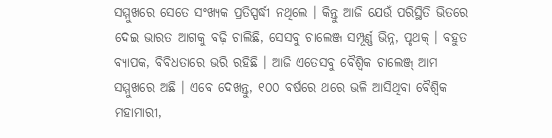ସମ୍ମୁଖରେ ସେତେ ସଂଖ୍ୟକ ପ୍ରତିସ୍ପର୍ଦ୍ଧୀ ନଥିଲେ । କିନ୍ତୁ ଆଜି ଯେଉଁ ପରିସ୍ଥିତି ଭିତରେ ଦେଇ ଭାରତ ଆଗକୁ ବଢ଼ି ଚାଲିଛି, ସେସବୁ ଚାଲେଞ୍ଜ ସମ୍ପୂର୍ଣ୍ଣ ଭିନ୍ନ, ପୃଥକ୍ । ବହୁତ ବ୍ୟାପକ, ବିବିଧତାରେ ଭରି ରହିଛି । ଆଜି ଏତେସବୁ ବୈଶ୍ୱିକ ଚାଲେଞ୍ଜ୍ ଆମ ସମ୍ମୁଖରେ ଅଛି । ଏବେ ଦେଖନ୍ତୁ, ୧୦୦ ବର୍ଷରେ ଥରେ ଭଳି ଆସିଥିବା ବୈଶ୍ୱିକ ମହାମାରୀ,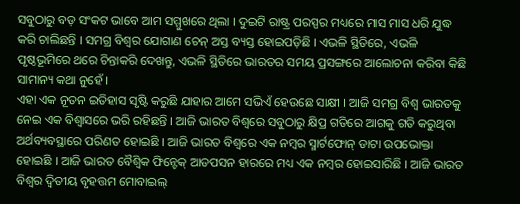ସବୁଠାରୁ ବଡ଼ ସଂକଟ ଭାବେ ଆମ ସମ୍ମୁଖରେ ଥିଲା । ଦୁଇଟି ରାଷ୍ଟ୍ର ପରସ୍ପର ମଧ୍ୟରେ ମାସ ମାସ ଧରି ଯୁଦ୍ଧ କରି ଚାଲିଛନ୍ତି । ସମଗ୍ର ବିଶ୍ୱର ଯୋଗାଣ ଚେନ୍ ଅସ୍ତ ବ୍ୟସ୍ତ ହୋଇପଡ଼ିଛି । ଏଭଳି ସ୍ଥିତିରେ, ଏଭଳି ପୃଷ୍ଠଭୂମିରେ ଥରେ ଚିନ୍ତାକରି ଦେଖନ୍ତୁ, ଏଭଳି ସ୍ଥିତିରେ ଭାରତର ସମୟ ପ୍ରସଙ୍ଗରେ ଆଲୋଚନା କରିବା କିଛି ସାମାନ୍ୟ କଥା ନୁହେଁ ।
ଏହା ଏକ ନୂତନ ଇତିହାସ ସୃଷ୍ଟି କରୁଛି ଯାହାର ଆମେ ସଭିଏଁ ହେଉଛେ ସାକ୍ଷୀ । ଆଜି ସମଗ୍ର ବିଶ୍ୱ ଭାରତକୁ ନେଇ ଏକ ବିଶ୍ୱାସରେ ଭରି ରହିଛନ୍ତି । ଆଜି ଭାରତ ବିଶ୍ୱରେ ସବୁଠାରୁ କ୍ଷିପ୍ର ଗତିରେ ଆଗକୁ ଗତି କରୁଥିବା ଅର୍ଥବ୍ୟବସ୍ଥାରେ ପରିଣତ ହୋଇଛି । ଆଜି ଭାରତ ବିଶ୍ୱରେ ଏକ ନମ୍ବର ସ୍ମାର୍ଟଫୋନ୍ ଡାଟା ଉପଭୋକ୍ତା ହୋଇଛି । ଆଜି ଭାରତ ବୈଶ୍ୱିକ ଫିନ୍ଟେକ୍ ଆଡପସନ ହାରରେ ମଧ୍ୟ ଏକ ନମ୍ବର ହୋଇସାରିଛି । ଆଜି ଭାରତ ବିଶ୍ୱର ଦ୍ୱିତୀୟ ବୃହତ୍ତମ ମୋବାଇଲ୍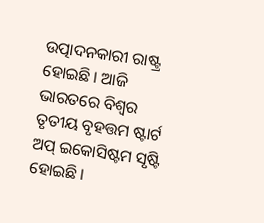ଉତ୍ପାଦନକାରୀ ରାଷ୍ଟ୍ର ହୋଇଛି । ଆଜି ଭାରତରେ ବିଶ୍ୱର ତୃତୀୟ ବୃହତ୍ତମ ଷ୍ଟାର୍ଟ ଅପ୍ ଇକୋସିଷ୍ଟମ ସୃଷ୍ଟି ହୋଇଛି ।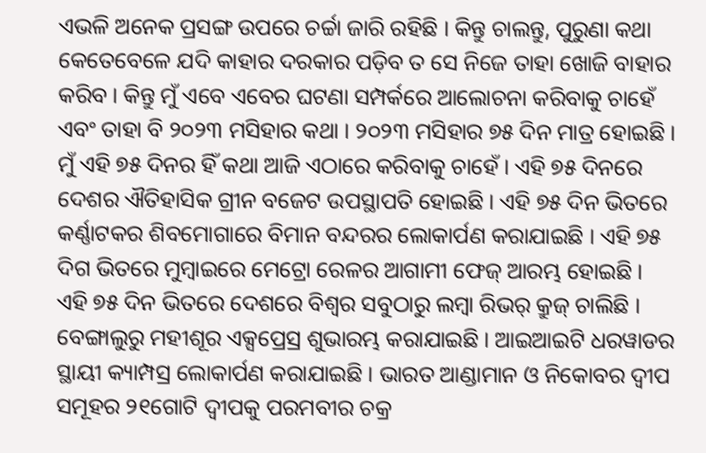ଏଭଳି ଅନେକ ପ୍ରସଙ୍ଗ ଉପରେ ଚର୍ଚ୍ଚା ଜାରି ରହିଛି । କିନ୍ତୁ ଚାଲନ୍ତୁ, ପୁରୁଣା କଥା କେତେବେଳେ ଯଦି କାହାର ଦରକାର ପଡ଼ିବ ତ ସେ ନିଜେ ତାହା ଖୋଜି ବାହାର କରିବ । କିନ୍ତୁ ମୁଁ ଏବେ ଏବେର ଘଟଣା ସମ୍ପର୍କରେ ଆଲୋଚନା କରିବାକୁ ଚାହେଁ ଏବଂ ତାହା ବି ୨୦୨୩ ମସିହାର କଥା । ୨୦୨୩ ମସିହାର ୭୫ ଦିନ ମାତ୍ର ହୋଇଛି । ମୁଁ ଏହି ୭୫ ଦିନର ହିଁ କଥା ଆଜି ଏଠାରେ କରିବାକୁ ଚାହେଁ । ଏହି ୭୫ ଦିନରେ ଦେଶର ଐତିହାସିକ ଗ୍ରୀନ ବଜେଟ ଉପସ୍ଥାପତି ହୋଇଛି । ଏହି ୭୫ ଦିନ ଭିତରେ କର୍ଣ୍ଣାଟକର ଶିବମୋଗାରେ ବିମାନ ବନ୍ଦରର ଲୋକାର୍ପଣ କରାଯାଇଛି । ଏହି ୭୫ ଦିଗ ଭିତରେ ମୁମ୍ବାଇରେ ମେଟ୍ରୋ ରେଳର ଆଗାମୀ ଫେଜ୍ ଆରମ୍ଭ ହୋଇଛି । ଏହି ୭୫ ଦିନ ଭିତରେ ଦେଶରେ ବିଶ୍ୱର ସବୁଠାରୁ ଲମ୍ବା ରିଭର୍ କ୍ରୁଜ୍ ଚାଲିଛି । ବେଙ୍ଗାଲୁରୁ ମହୀଶୂର ଏକ୍ସପ୍ରେସ୍ର ଶୁଭାରମ୍ଭ କରାଯାଇଛି । ଆଇଆଇଟି ଧରୱାଡର ସ୍ଥାୟୀ କ୍ୟାମ୍ପସ୍ର ଲୋକାର୍ପଣ କରାଯାଇଛି । ଭାରତ ଆଣ୍ଡାମାନ ଓ ନିକୋବର ଦ୍ୱୀପ ସମୂହର ୨୧ଗୋଟି ଦ୍ୱୀପକୁ ପରମବୀର ଚକ୍ର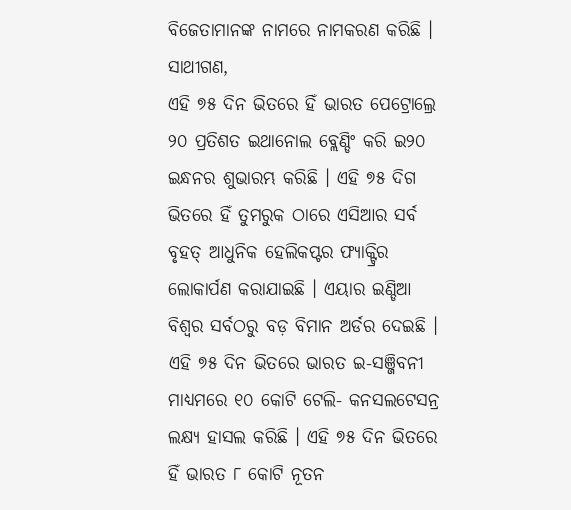ବିଜେତାମାନଙ୍କ ନାମରେ ନାମକରଣ କରିଛି ।
ସାଥୀଗଣ,
ଏହି ୭୫ ଦିନ ଭିତରେ ହିଁ ଭାରତ ପେଟ୍ରୋଲ୍ରେ ୨୦ ପ୍ରତିଶତ ଇଥାନୋଲ ବ୍ଲେଣ୍ଡିଂ କରି ଇ୨୦ ଇନ୍ଧନର ଶୁଭାରମ୍ଭ କରିଛି । ଏହି ୭୫ ଦିଗ ଭିତରେ ହିଁ ତୁମରୁକ ଠାରେ ଏସିଆର ସର୍ବ ବୃହତ୍ ଆଧୁନିକ ହେଲିକପ୍ଟର ଫ୍ୟାକ୍ଟ୍ରିର ଲୋକାର୍ପଣ କରାଯାଇଛି । ଏୟାର ଇଣ୍ଡିଆ ବିଶ୍ୱର ସର୍ବଠରୁ ବଡ଼ ବିମାନ ଅର୍ଡର ଦେଇଛି । ଏହି ୭୫ ଦିନ ଭିତରେ ଭାରତ ଇ-ସଞ୍ଜିବନୀ ମାଧ୍ୟମରେ ୧୦ କୋଟି ଟେଲି- କନସଲଟେସନ୍ର ଲକ୍ଷ୍ୟ ହାସଲ କରିଛି । ଏହି ୭୫ ଦିନ ଭିତରେ ହିଁ ଭାରତ ୮ କୋଟି ନୂତନ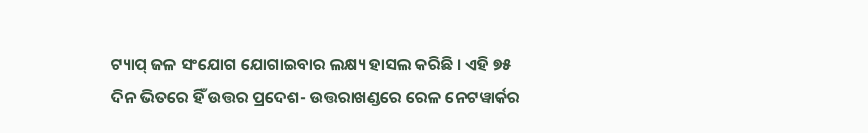ଟ୍ୟାପ୍ ଜଳ ସଂଯୋଗ ଯୋଗାଇବାର ଲକ୍ଷ୍ୟ ହାସଲ କରିଛି । ଏହି ୭୫ ଦିନ ଭିତରେ ହିଁ ଉତ୍ତର ପ୍ରଦେଶ- ଉତ୍ତରାଖଣ୍ଡରେ ରେଳ ନେଟୱାର୍କର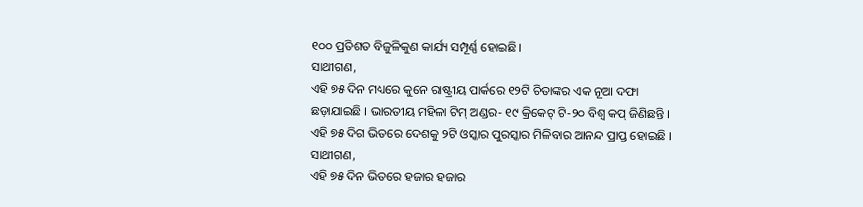୧୦୦ ପ୍ରତିଶତ ବିଜୁଳିକୁଣ କାର୍ଯ୍ୟ ସମ୍ପୂର୍ଣ୍ଣ ହୋଇଛି।
ସାଥୀଗଣ,
ଏହି ୭୫ ଦିନ ମଧ୍ୟରେ କୁନେ ରାଷ୍ଟ୍ରୀୟ ପାର୍କରେ ୧୨ଟି ଚିତାଙ୍କର ଏକ ନୂଆ ଦଫା ଛଡ଼ାଯାଇଛି । ଭାରତୀୟ ମହିଳା ଟିମ୍ ଅଣ୍ଡର- ୧୯ କ୍ରିକେଟ୍ ଟି-୨୦ ବିଶ୍ୱ କପ୍ ଜିଣିଛନ୍ତି । ଏହି ୭୫ ଦିଗ ଭିତରେ ଦେଶକୁ ୨ଟି ଓସ୍କାର ପୁରସ୍କାର ମିଳିବାର ଆନନ୍ଦ ପ୍ରାପ୍ତ ହୋଇଛି ।
ସାଥୀଗଣ,
ଏହି ୭୫ ଦିନ ଭିତରେ ହଜାର ହଜାର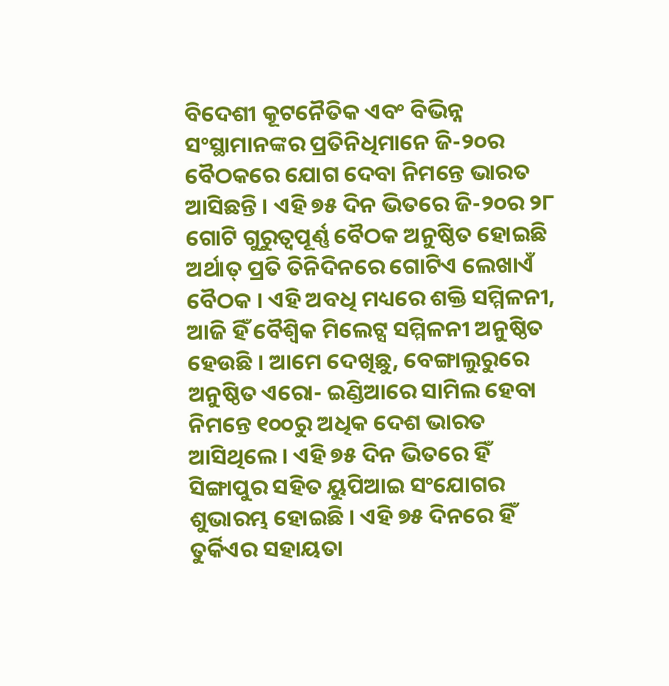ବିଦେଶୀ କୂଟନୈତିକ ଏବଂ ବିଭିନ୍ନ ସଂସ୍ଥାମାନଙ୍କର ପ୍ରତିନିଧିମାନେ ଜି-୨୦ର ବୈଠକରେ ଯୋଗ ଦେବା ନିମନ୍ତେ ଭାରତ ଆସିଛନ୍ତି । ଏହି ୭୫ ଦିନ ଭିତରେ ଜି-୨୦ର ୨୮ ଗୋଟି ଗୁରୁତ୍ୱପୂର୍ଣ୍ଣ ବୈଠକ ଅନୁଷ୍ଠିତ ହୋଇଛି ଅର୍ଥାତ୍ ପ୍ରତି ତିନିଦିନରେ ଗୋଟିଏ ଲେଖାଏଁ ବୈଠକ । ଏହି ଅବଧି ମଧ୍ୟରେ ଶକ୍ତି ସମ୍ମିଳନୀ, ଆଜି ହିଁ ବୈଶ୍ୱିକ ମିଲେଟ୍ସ ସମ୍ମିଳନୀ ଅନୁଷ୍ଠିତ ହେଉଛି । ଆମେ ଦେଖିଛୁ, ବେଙ୍ଗାଲୁରୁରେ ଅନୁଷ୍ଠିତ ଏରୋ- ଇଣ୍ଡିଆରେ ସାମିଲ ହେବା ନିମନ୍ତେ ୧୦୦ରୁ ଅଧିକ ଦେଶ ଭାରତ ଆସିଥିଲେ । ଏହି ୭୫ ଦିନ ଭିତରେ ହିଁ ସିଙ୍ଗାପୁର ସହିତ ୟୁପିଆଇ ସଂଯୋଗର ଶୁଭାରମ୍ଭ ହୋଇଛି । ଏହି ୭୫ ଦିନରେ ହିଁ ତୁର୍କିଏର ସହାୟତା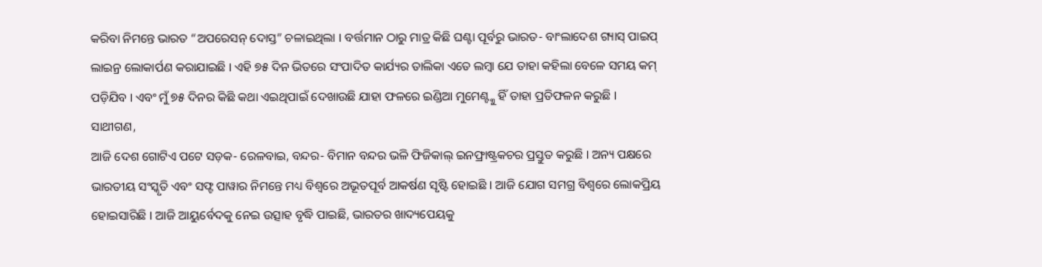କରିବା ନିମନ୍ତେ ଭାରତ “ଅପରେସନ୍ ଦୋସ୍ତ” ଚଳାଇଥିଲା । ବର୍ତ୍ତମାନ ଠାରୁ ମାତ୍ର କିଛି ଘଣ୍ଟା ପୂର୍ବରୁ ଭାରତ- ବାଂଲାଦେଶ ଗ୍ୟାସ୍ ପାଇପ୍ ଲାଇନ୍ର ଲୋକାର୍ପଣ କରାଯାଇଛି । ଏହି ୭୫ ଦିନ ଭିତରେ ସଂପାଦିତ କାର୍ଯ୍ୟର ତାଲିକା ଏତେ ଲମ୍ବା ଯେ ତାହା କହିଲା ବେଳେ ସମୟ କମ୍ ପଡ଼ିଯିବ । ଏବଂ ମୁଁ ୭୫ ଦିନର କିଛି କଥା ଏଇଥିପାଇଁ ଦେଖାଉଛି ଯାହା ଫଳରେ ଇଣ୍ଡିଆ ମୁମେଣ୍ଟ୍କୁ ହିଁ ତାହା ପ୍ରତିଫଳନ କରୁଛି ।
ସାଥୀଗଣ,
ଆଜି ଦେଶ ଗୋଟିଏ ପଟେ ସଡ଼କ- ରେଳବାଇ, ବନ୍ଦର- ବିମାନ ବନ୍ଦର ଭଳି ଫିଜିକାଲ୍ ଇନଫ୍ରାଷ୍ଟ୍ରକଚର ପ୍ରସ୍ତୁତ କରୁଛି । ଅନ୍ୟ ପକ୍ଷରେ ଭାରତୀୟ ସଂସ୍କୃତି ଏବଂ ସଫ୍ଟ ପାୱାର ନିମନ୍ତେ ମଧ୍ୟ ବିଶ୍ୱରେ ଅଭୂତପୂର୍ବ ଆକର୍ଷଣ ସୃଷ୍ଟି ହୋଇଛି । ଆଜି ଯୋଗ ସମଗ୍ର ବିଶ୍ୱରେ ଲୋକପ୍ରିୟ ହୋଇସାରିଛି । ଆଜି ଆୟୁର୍ବେଦକୁ ନେଇ ଉତ୍ସାହ ବୃଦ୍ଧି ପାଇଛି, ଭାରତର ଖାଦ୍ୟପେୟକୁ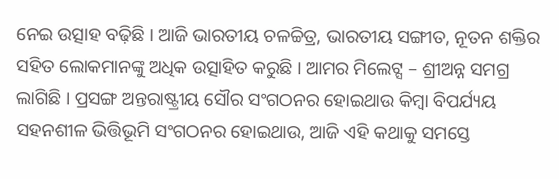ନେଇ ଉତ୍ସାହ ବଢ଼ିଛି । ଆଜି ଭାରତୀୟ ଚଳଚ୍ଚିତ୍ର, ଭାରତୀୟ ସଙ୍ଗୀତ, ନୂତନ ଶକ୍ତିର ସହିତ ଲୋକମାନଙ୍କୁ ଅଧିକ ଉତ୍ସାହିତ କରୁଛି । ଆମର ମିଲେଟ୍ସ – ଶ୍ରୀଅନ୍ନ ସମଗ୍ର ଲାଗିଛି । ପ୍ରସଙ୍ଗ ଅନ୍ତରାଷ୍ଟ୍ରୀୟ ସୌର ସଂଗଠନର ହୋଇଥାଉ କିମ୍ବା ବିପର୍ଯ୍ୟୟ ସହନଶୀଳ ଭିତ୍ତିଭୂମି ସଂଗଠନର ହୋଇଥାଉ, ଆଜି ଏହି କଥାକୁ ସମସ୍ତେ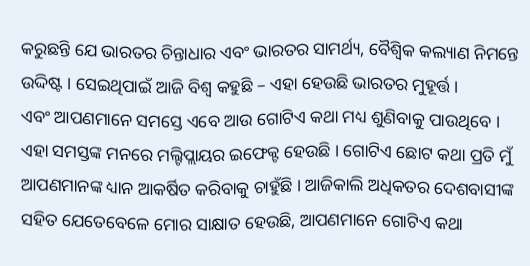କରୁଛନ୍ତି ଯେ ଭାରତର ଚିନ୍ତାଧାର ଏବଂ ଭାରତର ସାମର୍ଥ୍ୟ, ବୈଶ୍ୱିକ କଲ୍ୟାଣ ନିମନ୍ତେ ଉଦ୍ଦିଷ୍ଟ । ସେଇଥିପାଇଁ ଆଜି ବିଶ୍ୱ କହୁଛି – ଏହା ହେଉଛି ଭାରତର ମୁହୂର୍ତ୍ତ ।
ଏବଂ ଆପଣମାନେ ସମସ୍ତେ ଏବେ ଆଉ ଗୋଟିଏ କଥା ମଧ୍ୟ ଶୁଣିବାକୁ ପାଉଥିବେ । ଏହା ସମସ୍ତଙ୍କ ମନରେ ମଲ୍ଟିପ୍ଲାୟର ଇଫେକ୍ଟ ହେଉଛି । ଗୋଟିଏ ଛୋଟ କଥା ପ୍ରତି ମୁଁ ଆପଣମାନଙ୍କ ଧ୍ୟାନ ଆକର୍ଷିତ କରିବାକୁ ଚାହୁଁଛି । ଆଜିକାଲି ଅଧିକତର ଦେଶବାସୀଙ୍କ ସହିତ ଯେତେବେଳେ ମୋର ସାକ୍ଷାତ ହେଉଛି, ଆପଣମାନେ ଗୋଟିଏ କଥା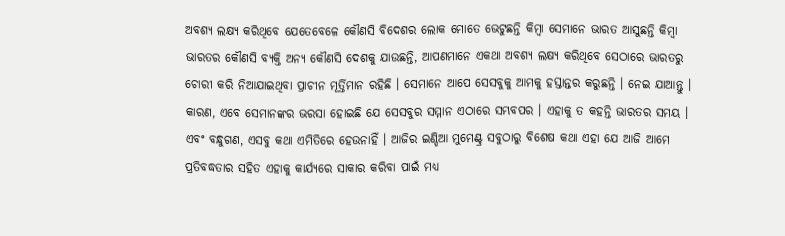ଅବଶ୍ୟ ଲକ୍ଷ୍ୟ କରିଥିବେ ଯେତେବେଳେ କୌଣସି ବିଦେଶର ଲୋକ ମୋତେ ଭେଟୁଛନ୍ତି କିମ୍ବା ସେମାନେ ଭାରତ ଆସୁଛନ୍ତି କିମ୍ବା ଭାରତର କୌଣସି ବ୍ୟକ୍ତି ଅନ୍ୟ କୌଣସି ଦେଶକୁ ଯାଉଛନ୍ତି, ଆପଣମାନେ ଏକଥା ଅବଶ୍ୟ ଲକ୍ଷ୍ୟ କରିଥିବେ ସେଠାରେ ଭାରତରୁ ଚୋରୀ କରି ନିଆଯାଇଥିବା ପ୍ରାଚୀନ ମୂର୍ତ୍ତିମାନ ରହିଛି । ସେମାନେ ଆପେ ସେସବୁକୁ ଆମକୁ ହସ୍ତାନ୍ତର କରୁଛନ୍ତି । ନେଇ ଯାଆନ୍ତୁ । କାରଣ, ଏବେ ସେମାନଙ୍କର ଭରସା ହୋଇଛି ଯେ ସେସବୁର ସମ୍ମାନ ଏଠାରେ ସମ୍ଭବପର । ଏହାକୁ ତ କହନ୍ତି ଭାରତର ସମୟ ।
ଏବଂ ବନ୍ଧୁଗଣ, ଏସବୁ କଥା ଏମିତିରେ ହେଉନାହିଁ । ଆଜିର ଇଣ୍ଡିଆ ମୁମେଣ୍ଟ୍ର ସବୁଠାରୁ ବିଶେଷ କଥା ଏହା ଯେ ଆଜି ଆମେ ପ୍ରତିବଦ୍ଧତାର ସହିତ ଏହାକୁ କାର୍ଯ୍ୟରେ ସାକାର କରିବା ପାଇଁ ମଧ୍ୟ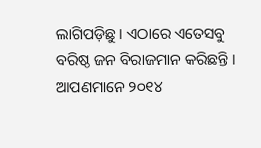ଲାଗିପଡ଼ିଛୁ । ଏଠାରେ ଏତେସବୁ ବରିଷ୍ଠ ଜନ ବିରାଜମାନ କରିଛନ୍ତି । ଆପଣମାନେ ୨୦୧୪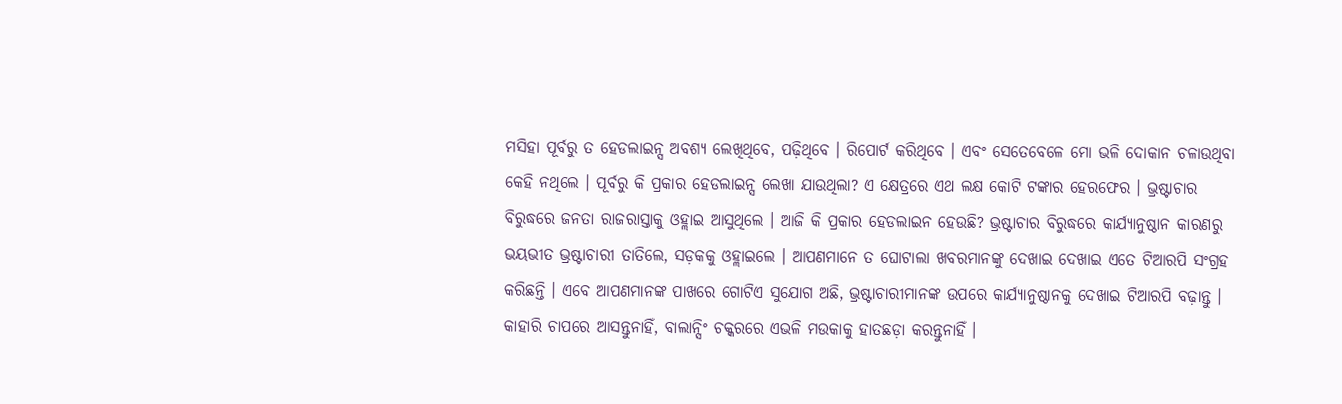ମସିହା ପୂର୍ବରୁ ତ ହେଡଲାଇନ୍ସ ଅବଶ୍ୟ ଲେଖିଥିବେ, ପଢ଼ିଥିବେ । ରିପୋର୍ଟ କରିଥିବେ । ଏବଂ ସେତେବେଳେ ମୋ ଭଳି ଦୋକାନ ଚଳାଉଥିବା କେହି ନଥିଲେ । ପୂର୍ବରୁ କି ପ୍ରକାର ହେଡଲାଇନ୍ସ ଲେଖା ଯାଉଥିଲା? ଏ କ୍ଷେତ୍ରରେ ଏଥ ଲକ୍ଷ କୋଟି ଟଙ୍କାର ହେରଫେର । ଭ୍ରଷ୍ଟାଚାର ବିରୁଦ୍ଧରେ ଜନତା ରାଜରାସ୍ତାକୁ ଓହ୍ଲାଇ ଆସୁଥିଲେ । ଆଜି କି ପ୍ରକାର ହେଡଲାଇନ ହେଉଛି? ଭ୍ରଷ୍ଟାଚାର ବିରୁଦ୍ଧରେ କାର୍ଯ୍ୟାନୁଷ୍ଠାନ କାରଣରୁ ଭୟଭୀତ ଭ୍ରଷ୍ଟାଚାରୀ ତାତିଲେ, ସଡ଼କକୁ ଓହ୍ଲାଇଲେ । ଆପଣମାନେ ତ ଘୋଟାଲା ଖବରମାନଙ୍କୁ ଦେଖାଇ ଦେଖାଇ ଏତେ ଟିଆରପି ସଂଗ୍ରହ କରିଛନ୍ତି । ଏବେ ଆପଣମାନଙ୍କ ପାଖରେ ଗୋଟିଏ ସୁଯୋଗ ଅଛି, ଭ୍ରଷ୍ଟାଚାରୀମାନଙ୍କ ଉପରେ କାର୍ଯ୍ୟାନୁଷ୍ଠାନକୁ ଦେଖାଇ ଟିଆରପି ବଢ଼ାନ୍ତୁ । କାହାରି ଚାପରେ ଆସନ୍ତୁନାହିଁ, ବାଲାନ୍ସିଂ ଚକ୍କରରେ ଏଭଳି ମଉକାକୁ ହାତଛଡ଼ା କରନ୍ତୁନାହିଁ ।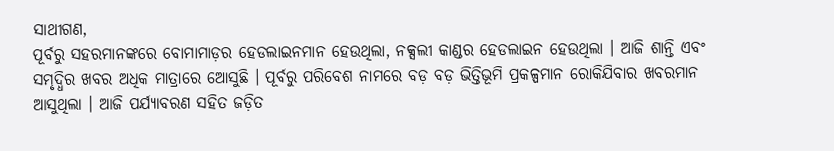ସାଥୀଗଣ,
ପୂର୍ବରୁ ସହରମାନଙ୍କରେ ବୋମାମାଡ଼ର ହେଡଲାଇନମାନ ହେଉଥିଲା, ନକ୍ସଲୀ କାଣ୍ଡର ହେଡଲାଇନ ହେଉଥିଲା । ଆଜି ଶାନ୍ତି ଏବଂ ସମୃଦ୍ଧିର ଖବର ଅଧିକ ମାତ୍ରାରେ ଅୋସୁଛି । ପୂର୍ବରୁ ପରିବେଶ ନାମରେ ବଡ଼ ବଡ଼ ଭିତ୍ତିଭୂମି ପ୍ରକଳ୍ପମାନ ରୋକିଯିବାର ଖବରମାନ ଆସୁଥିଲା । ଆଜି ପର୍ଯ୍ୟାବରଣ ସହିତ ଜଡ଼ିତ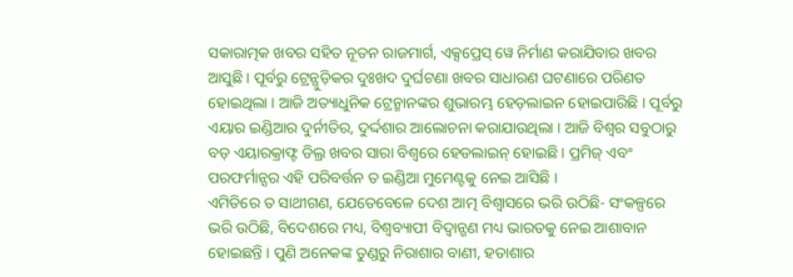ସକାରାତ୍ମକ ଖବର ସହିତ ନୂତନ ରାଜମାର୍ଗ, ଏକ୍ସପ୍ରେସ୍ ୱେ ନିର୍ମାଣ କରାଯିବାର ଖବର ଆସୁଛି । ପୂର୍ବରୁ ଟ୍ରେନ୍ଗୁଡ଼ିକର ଦୁଃଖଦ ଦୁର୍ଘଟଣା ଖବର ସାଧାରଣ ଘଟଣାରେ ପରିଣତ ହୋଇଥିଲା । ଆଜି ଅତ୍ୟାଧୁନିକ ଟ୍ରେନ୍ମାନଙ୍କର ଶୁଭାରମ୍ଭ ହେଡ଼ଲାଇନ ହୋଇପାରିଛି । ପୂର୍ବରୁ ଏୟାର ଇଣ୍ଡିଆର ଦୁର୍ନୀତିର, ଦୁର୍ଦ୍ଦଶାର ଆଲୋଚନା କରାଯାଉଥିଲା । ଆଜି ବିଶ୍ୱର ସବୁଠାରୁ ବଡ଼ ଏୟାରକ୍ରାଫ୍ଟ ଡିଲ୍ର ଖବର ସାରା ବିଶ୍ୱରେ ହେଡଲାଇନ୍ ହୋଇଛି । ପ୍ରମିଜ୍ ଏବଂ ପରଫର୍ମାନ୍ସର ଏହି ପରିବର୍ତ୍ତନ ତ ଇଣ୍ଡିଆ ମୁମେଣ୍ଟକୁ ନେଇ ଆସିଛି ।
ଏମିତିରେ ତ ସାଥୀଗଣ, ଯେତେବେଳେ ଦେଶ ଆତ୍ମ ବିଶ୍ୱାସରେ ଭରି ଉଠିଛି- ସଂକଳ୍ପରେ ଭରି ଉଠିଛି, ବିଦେଶରେ ମଧ୍ୟ, ବିଶ୍ୱବ୍ୟାପୀ ବିଦ୍ୱାନ୍ଗଣ ମଧ୍ୟ ଭାରତକୁ ନେଇ ଆଶାବାନ ହୋଇଛନ୍ତି । ପୁଣି ଅନେକଙ୍କ ତୁଣ୍ଡରୁ ନିରାଶାର ବାଣୀ, ହତାଶାର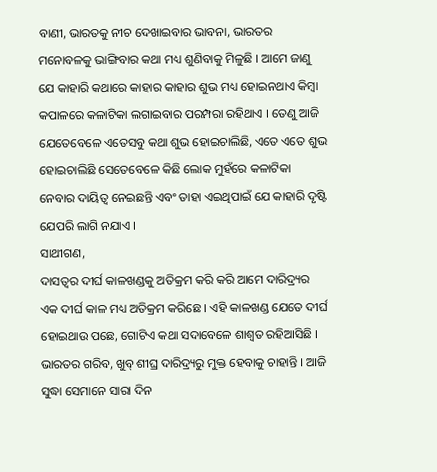ବାଣୀ, ଭାରତକୁ ନୀଚ ଦେଖାଇବାର ଭାବନା, ଭାରତର ମନୋବଳକୁ ଭାଙ୍ଗିବାର କଥା ମଧ୍ୟ ଶୁଣିବାକୁ ମିଳୁଛି । ଆମେ ଜାଣୁ ଯେ କାହାରି କଥାରେ କାହାର କାହାର ଶୁଭ ମଧ୍ୟ ହୋଇନଥାଏ କିମ୍ବା କପାଳରେ କଳାଟିକା ଲଗାଇବାର ପରମ୍ପରା ରହିଥାଏ । ତେଣୁ ଆଜି ଯେତେବେଳେ ଏତେସବୁ କଥା ଶୁଭ ହୋଇଚାଲିଛି, ଏତେ ଏତେ ଶୁଭ ହୋଇଚାଲିଛି ସେତେବେଳେ କିଛି ଲୋକ ମୁହଁରେ କଳାଟିକା ନେବାର ଦାୟିତ୍ୱ ନେଇଛନ୍ତି ଏବଂ ତାହା ଏଇଥିପାଇଁ ଯେ କାହାରି ଦୃଷ୍ଟି ଯେପରି ଲାଗି ନଯାଏ ।
ସାଥୀଗଣ,
ଦାସତ୍ୱର ଦୀର୍ଘ କାଳଖଣ୍ଡକୁ ଅତିକ୍ରମ କରି କରି ଆମେ ଦାରିଦ୍ର୍ୟର ଏକ ଦୀର୍ଘ କାଳ ମଧ୍ୟ ଅତିକ୍ରମ କରିଛେ । ଏହି କାଳଖଣ୍ଡ ଯେତେ ଦୀର୍ଘ ହୋଇଥାଉ ପଛେ, ଗୋଟିଏ କଥା ସଦାବେଳେ ଶାଶ୍ୱତ ରହିଆସିଛି । ଭାରତର ଗରିବ, ଖୁବ୍ ଶୀଘ୍ର ଦାରିଦ୍ର୍ୟରୁ ମୁକ୍ତ ହେବାକୁ ଚାହାନ୍ତି । ଆଜି ସୁଦ୍ଧା ସେମାନେ ସାରା ଦିନ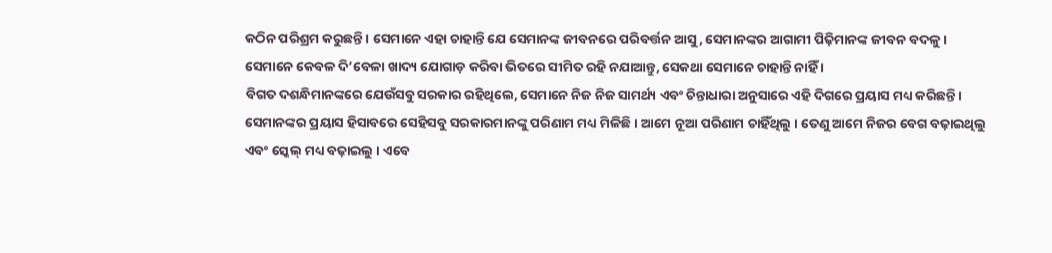କଠିନ ପରିଶ୍ରମ କରୁଛନ୍ତି । ସେମାନେ ଏହା ଚାହାନ୍ତି ଯେ ସେମାନଙ୍କ ଜୀବନରେ ପରିବର୍ତ୍ତନ ଆସୁ, ସେମାନଙ୍କର ଆଗାମୀ ପିଢ଼ିମାନଙ୍କ ଜୀବନ ବଦଳୁ । ସେମାନେ କେବଳ ଦି’ବେଳା ଖାଦ୍ୟ ଯୋଗାଡ଼ କରିବା ଭିତରେ ସୀମିତ ରହି ନଯାଆନ୍ତୁ, ସେକଥା ସେମାନେ ଚାହାନ୍ତି ନାହିଁ ।
ବିଗତ ଦଶନ୍ଧିମାନଙ୍କରେ ଯେଉଁସବୁ ସରକାର ରହିଥିଲେ, ସେମାନେ ନିଜ ନିଜ ସାମର୍ଥ୍ୟ ଏବଂ ଚିନ୍ତାଧାରା ଅନୁସାରେ ଏହି ଦିଗରେ ପ୍ରୟାସ ମଧ୍ୟ କରିଛନ୍ତି । ସେମାନଙ୍କର ପ୍ରୟାସ ହିସାବରେ ସେହିସବୁ ସରକାରମାନଙ୍କୁ ପରିଣାମ ମଧ୍ୟ ମିଳିଛି । ଆମେ ନୂଆ ପରିଣାମ ଚାହିଁଥିଲୁ । ତେଣୁ ଆମେ ନିଜର ବେଗ ବଢ଼ାଇଥିଲୁ ଏବଂ ସ୍କେଲ୍ ମଧ୍ୟ ବଢ଼ାଇଲୁ । ଏବେ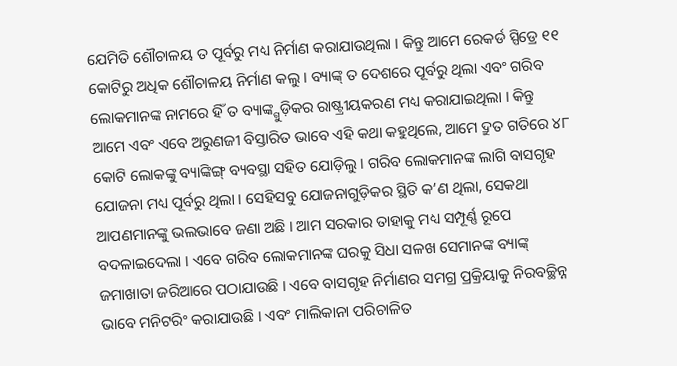ଯେମିତି ଶୌଚାଳୟ ତ ପୂର୍ବରୁ ମଧ୍ୟ ନିର୍ମାଣ କରାଯାଉଥିଲା । କିନ୍ତୁ ଆମେ ରେକର୍ଡ ସ୍ପିଡ୍ରେ ୧୧ କୋଟିରୁ ଅଧିକ ଶୌଚାଳୟ ନିର୍ମାଣ କଲୁ । ବ୍ୟାଙ୍କ୍ ତ ଦେଶରେ ପୂର୍ବରୁ ଥିଲା ଏବଂ ଗରିବ ଲୋକମାନଙ୍କ ନାମରେ ହିଁ ତ ବ୍ୟାଙ୍କ୍ଗୁଡ଼ିକର ରାଷ୍ଟ୍ରୀୟକରଣ ମଧ୍ୟ କରାଯାଇଥିଲା । କିନ୍ତୁ ଆମେ ଏବଂ ଏବେ ଅରୁଣଜୀ ବିସ୍ତାରିତ ଭାବେ ଏହି କଥା କହୁଥିଲେ, ଆମେ ଦ୍ରୁତ ଗତିରେ ୪୮ କୋଟି ଲୋକଙ୍କୁ ବ୍ୟାଙ୍କିଙ୍ଗ୍ ବ୍ୟବସ୍ଥା ସହିତ ଯୋଡ଼ିଲୁ । ଗରିବ ଲୋକମାନଙ୍କ ଲାଗି ବାସଗୃହ ଯୋଜନା ମଧ୍ୟ ପୂର୍ବରୁ ଥିଲା । ସେହିସବୁ ଯୋଜନାଗୁଡ଼ିକର ସ୍ଥିତି କ’ଣ ଥିଲା, ସେକଥା ଆପଣମାନଙ୍କୁ ଭଲଭାବେ ଜଣା ଅଛି । ଆମ ସରକାର ତାହାକୁ ମଧ୍ୟ ସମ୍ପୂର୍ଣ୍ଣ ରୂପେ ବଦଳାଇଦେଲା । ଏବେ ଗରିବ ଲୋକମାନଙ୍କ ଘରକୁ ସିଧା ସଳଖ ସେମାନଙ୍କ ବ୍ୟାଙ୍କ୍ ଜମାଖାତା ଜରିଆରେ ପଠାଯାଉଛି । ଏବେ ବାସଗୃହ ନିର୍ମାଣର ସମଗ୍ର ପ୍ରକ୍ରିୟାକୁ ନିରବଚ୍ଛିନ୍ନ ଭାବେ ମନିଟରିଂ କରାଯାଉଛି । ଏବଂ ମାଲିକାନା ପରିଚାଳିତ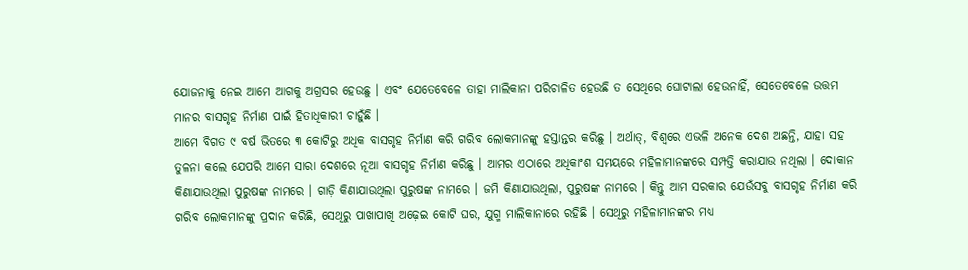ଯୋଜନାକୁ ନେଇ ଆମେ ଆଗକୁ ଅଗ୍ରସର ହେଉଛୁ । ଏବଂ ଯେତେବେଳେ ତାହା ମାଲିକାନା ପରିଚାଳିତ ହେଉଛି ତ ସେଥିରେ ଘୋଟାଲା ହେଉନାହିଁ, ସେତେବେଳେ ଉତ୍ତମ ମାନର ବାସଗୃହ ନିର୍ମାଣ ପାଇଁ ହିତାଧିକାରୀ ଚାହୁଁଛି ।
ଆମେ ବିଗତ ୯ ବର୍ଷ ଭିତରେ ୩ କୋଟିରୁ ଅଧିକ ବାସଗୃହ ନିର୍ମାଣ କରି ଗରିବ ଲୋକମାନଙ୍କୁ ହସ୍ତାନ୍ତର କରିଛୁ । ଅର୍ଥାତ୍, ବିଶ୍ୱରେ ଏଭଳି ଅନେକ ଦେଶ ଅଛନ୍ତି, ଯାହା ସହ ତୁଳନା କଲେ ଯେପରି ଆମେ ସାରା ଦେଶରେ ନୂଆ ବାସଗୃହ ନିର୍ମାଣ କରିଛୁ । ଆମର ଏଠାରେ ଅଧିକାଂଶ ସମୟରେ ମହିଳାମାନଙ୍କରେ ସମ୍ପତ୍ତି କରାଯାଉ ନଥିଲା । ଦୋକାନ କିଣାଯାଉଥିଲା ପୁରୁଷଙ୍କ ନାମରେ । ଗାଡ଼ି କିଣାଯାଉଥିଲା ପୁରୁଷଙ୍କ ନାମରେ । ଜମି କିଣାଯାଉଥିଲା, ପୁରୁଷଙ୍କ ନାମରେ । କିନ୍ତୁ ଆମ ସରକାର ଯେଉଁସବୁ ବାସଗୃହ ନିର୍ମାଣ କରି ଗରିବ ଲୋକମାନଙ୍କୁ ପ୍ରଦାନ କରିଛି, ସେଥିରୁ ପାଖାପାଖି ଅଢ଼େଇ କୋଟି ଘର, ଯୁଗ୍ମ ମାଲିକାନାରେ ରହିଛି । ସେଥିରୁ ମହିଳାମାନଙ୍କର ମଧ୍ୟ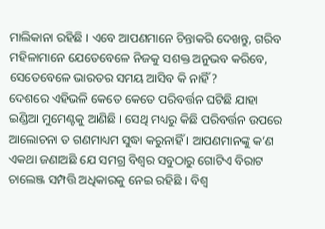ମାଲିକାନା ରହିଛି । ଏବେ ଆପଣମାନେ ଚିନ୍ତାକରି ଦେଖନ୍ତୁ, ଗରିବ ମହିଳାମାନେ ଯେତେବେଳେ ନିଜକୁ ସଶକ୍ତ ଅନୁଭବ କରିବେ, ସେତେବେଳେ ଭାରତର ସମୟ ଆସିବ କି ନାହିଁ?
ଦେଶରେ ଏହିଭଳି କେତେ କେତେ ପରିବର୍ତ୍ତନ ଘଟିଛି ଯାହା ଇଣ୍ଡିଆ ମୁମେଣ୍ଟକୁ ଆଣିଛି । ସେଥି ମଧ୍ୟରୁ କିଛି ପରିବର୍ତ୍ତନ ଉପରେ ଆଲୋଚନା ତ ଗଣମାଧ୍ୟମ ସୁଦ୍ଧା କରୁନାହିଁ । ଆପଣମାନଙ୍କୁ କ’ଣ ଏକଥା ଜଣାଅଛି ଯେ ସମଗ୍ର ବିଶ୍ୱର ସବୁଠାରୁ ଗୋଟିଏ ବିରାଟ ଚାଲେଞ୍ଜ ସମ୍ପତ୍ତି ଅଧିକାରକୁ ନେଇ ରହିଛି । ବିଶ୍ୱ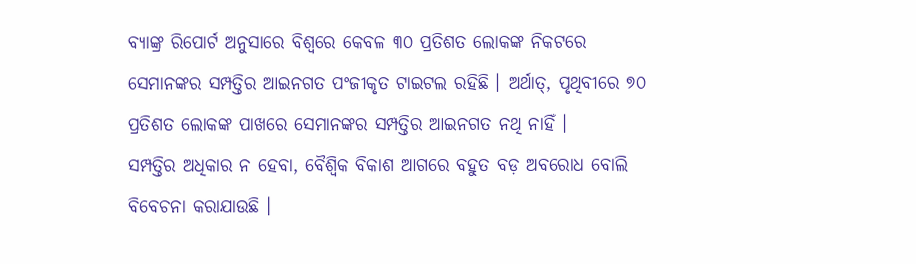ବ୍ୟାଙ୍କ୍ର ରିପୋର୍ଟ ଅନୁସାରେ ବିଶ୍ୱରେ କେବଳ ୩୦ ପ୍ରତିଶତ ଲୋକଙ୍କ ନିକଟରେ ସେମାନଙ୍କର ସମ୍ପତ୍ତିର ଆଇନଗତ ପଂଜୀକୃତ ଟାଇଟଲ ରହିଛି । ଅର୍ଥାତ୍, ପୃଥିବୀରେ ୭୦ ପ୍ରତିଶତ ଲୋକଙ୍କ ପାଖରେ ସେମାନଙ୍କର ସମ୍ପତ୍ତିର ଆଇନଗତ ନଥି ନାହିଁ ।
ସମ୍ପତ୍ତିର ଅଧିକାର ନ ହେବା, ବୈଶ୍ୱିକ ବିକାଶ ଆଗରେ ବହୁତ ବଡ଼ ଅବରୋଧ ବୋଲି ବିବେଚନା କରାଯାଉଛି ।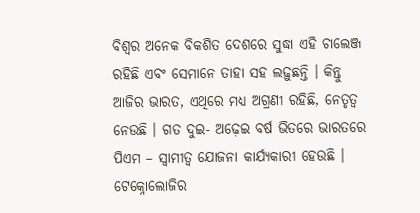ବିଶ୍ୱର ଅନେକ ବିକଶିତ ଦେଶରେ ସୁଦ୍ଧା ଏହି ଚାଲେଞ୍ଜ ରହିଛି ଏବଂ ସେମାନେ ତାହା ସହ ଲଢ଼ୁଛନ୍ତି । କିନ୍ତୁ ଆଜିର ଭାରତ, ଏଥିରେ ମଧ୍ୟ ଅଗ୍ରଣୀ ରହିଛି, ନେତୃତ୍ୱ ନେଉଛି । ଗତ ଦୁଇ- ଅଢ଼େଇ ବର୍ଷ ଭିତରେ ଭାରତରେ ପିଏମ – ସ୍ୱାମୀତ୍ୱ ଯୋଜନା କାର୍ଯ୍ୟକାରୀ ହେଉଛି । ଟେକ୍ନୋଲୋଜିର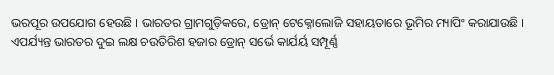ଭରପୂର ଉପଯୋଗ ହେଉଛି । ଭାରତର ଗ୍ରାମଗୁଡ଼ିକରେ, ଡ୍ରୋନ୍ ଟେକ୍ନୋଲୋଜି ସହାୟତାରେ ଭୂମିର ମ୍ୟାପିଂ କରାଯାଉଛି । ଏପର୍ଯ୍ୟନ୍ତ ଭାରତର ଦୁଇ ଲକ୍ଷ ଚଉତିରିଶ ହଜାର ଡ୍ରୋନ୍ ସର୍ଭେ କାର୍ଯର୍ୟ ସମ୍ପୂର୍ଣ୍ଣ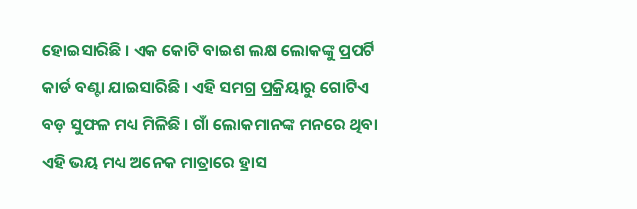ହୋଇସାରିଛି । ଏକ କୋଟି ବାଇଶ ଲକ୍ଷ ଲୋକଙ୍କୁ ପ୍ରପର୍ଟି କାର୍ଡ ବଣ୍ଟା ଯାଇସାରିଛି । ଏହି ସମଗ୍ର ପ୍ରକ୍ରିୟାରୁ ଗୋଟିଏ ବଡ଼ ସୁଫଳ ମଧ୍ୟ ମିଳିଛି । ଗାଁ ଲୋକମାନଙ୍କ ମନରେ ଥିବା ଏହି ଭୟ ମଧ୍ୟ ଅନେକ ମାତ୍ରାରେ ହ୍ରାସ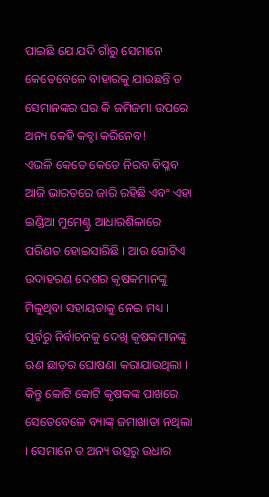ପାଇଛି ଯେ ଯଦି ଗାଁରୁ ସେମାନେ କେତେବେଳେ ବାହାରକୁ ଯାଉଛନ୍ତି ତ ସେମାନଙ୍କର ଘର କି ଜମିଜମା ଉପରେ ଅନ୍ୟ କେହି କବ୍ଚା କରିନେବ!
ଏଭଳି କେତେ କେତେ ନିରବ ବିପ୍ଳବ ଆଜି ଭାରତରେ ଜାରି ରହିଛି ଏବଂ ଏହା ଇଣ୍ଡିଆ ମୁମେଣ୍ଟ୍ର ଆଧାରଶିଳାରେ ପରିଣତ ହୋଇସାରିଛି । ଆଉ ଗୋଟିଏ ଉଦାହରଣ ଦେଶର କୃଷକମାନଙ୍କୁ ମିଳୁଥିବା ସହାୟତାକୁ ନେଇ ମଧ୍ୟ । ପୂର୍ବରୁ ନିର୍ବାଚନକୁ ଦେଖି କୃଷକମାନଙ୍କୁ ଋଣ ଛାଡ଼ର ଘୋଷଣା କରାଯାଉଥିଲା । କିନ୍ତୁ କୋଟି କୋଟି କୃଷକଙ୍କ ପାଖରେ ସେତେବେଳେ ବ୍ୟାଙ୍କ୍ ଜମାଖାତା ନଥିଲା । ସେମାନେ ତ ଅନ୍ୟ ଉତ୍ସରୁ ଉଧାର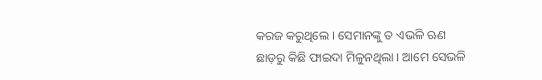କରଜ କରୁଥିଲେ । ସେମାନଙ୍କୁ ତ ଏଭଳି ଋଣ ଛାଡ଼ରୁ କିଛି ଫାଇଦା ମିଳୁନଥିଲା । ଆମେ ସେଭଳି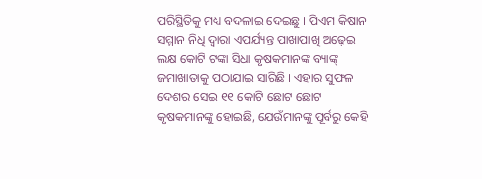ପରିସ୍ଥିତିକୁ ମଧ୍ୟ ବଦଳାଇ ଦେଇଛୁ । ପିଏମ କିଷାନ ସମ୍ମାନ ନିଧି ଦ୍ୱାରା ଏପର୍ଯ୍ୟନ୍ତ ପାଖାପାଖି ଅଢ଼େଇ ଲକ୍ଷ କୋଟି ଟଙ୍କା ସିଧା କୃଷକମାନଙ୍କ ବ୍ୟାଙ୍କ୍ ଜମାଖାତାକୁ ପଠାଯାଇ ସାରିଛି । ଏହାର ସୁଫଳ ଦେଶର ସେଇ ୧୧ କୋଟି ଛୋଟ ଛୋଟ କୃଷକମାନଙ୍କୁ ହୋଇଛି, ଯେଉଁମାନଙ୍କୁ ପୂର୍ବରୁ କେହି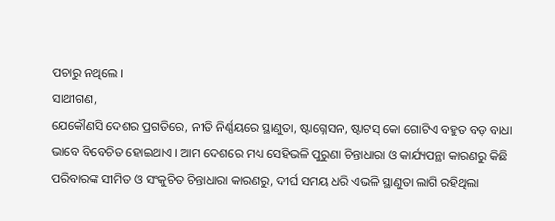ପଚାରୁ ନଥିଲେ ।
ସାଥୀଗଣ,
ଯେକୌଣସି ଦେଶର ପ୍ରଗତିରେ, ନୀତି ନିର୍ଣ୍ଣୟରେ ସ୍ଥାଣୁତା, ଷ୍ଟାଗ୍ନେସନ, ଷ୍ଟାଟସ୍ କୋ ଗୋଟିଏ ବହୁତ ବଡ଼ ବାଧା ଭାବେ ବିବେଚିତ ହୋଇଥାଏ । ଆମ ଦେଶରେ ମଧ୍ୟ ସେହିଭଳି ପୁରୁଣା ଚିନ୍ତାଧାରା ଓ କାର୍ଯ୍ୟପନ୍ଥା କାରଣରୁ କିଛି ପରିବାରଙ୍କ ସୀମିତ ଓ ସଂକୁଚିତ ଚିନ୍ତାଧାରା କାରଣରୁ, ଦୀର୍ଘ ସମୟ ଧରି ଏଭଳି ସ୍ଥାଣୁତା ଲାଗି ରହିଥିଲା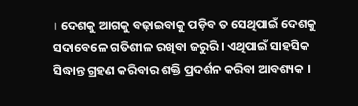। ଦେଶକୁ ଆଗକୁ ବଢ଼ାଇବାକୁ ପଡ଼ିବ ତ ସେଥିପାଇଁ ଦେଶକୁ ସଦାବେଳେ ଗତିଶୀଳ ରଖିବା ଜରୁରି । ଏଥିପାଇଁ ସାହସିକ ସିଦ୍ଧାନ୍ତ ଗ୍ରହଣ କରିବାର ଶକ୍ତି ପ୍ରଦର୍ଶନ କରିବା ଆବଶ୍ୟକ ।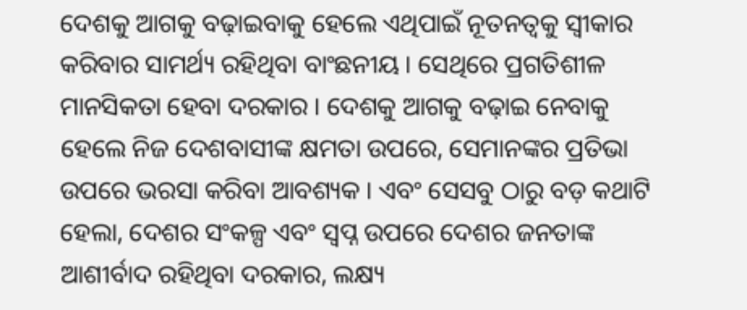ଦେଶକୁ ଆଗକୁ ବଢ଼ାଇବାକୁ ହେଲେ ଏଥିପାଇଁ ନୂତନତ୍ୱକୁ ସ୍ୱୀକାର କରିବାର ସାମର୍ଥ୍ୟ ରହିଥିବା ବାଂଛନୀୟ । ସେଥିରେ ପ୍ରଗତିଶୀଳ ମାନସିକତା ହେବା ଦରକାର । ଦେଶକୁ ଆଗକୁ ବଢ଼ାଇ ନେବାକୁ ହେଲେ ନିଜ ଦେଶବାସୀଙ୍କ କ୍ଷମତା ଉପରେ, ସେମାନଙ୍କର ପ୍ରତିଭା ଉପରେ ଭରସା କରିବା ଆବଶ୍ୟକ । ଏବଂ ସେସବୁ ଠାରୁ ବଡ଼ କଥାଟି ହେଲା, ଦେଶର ସଂକଳ୍ପ ଏବଂ ସ୍ୱପ୍ନ ଉପରେ ଦେଶର ଜନତାଙ୍କ ଆଶୀର୍ବାଦ ରହିଥିବା ଦରକାର, ଲକ୍ଷ୍ୟ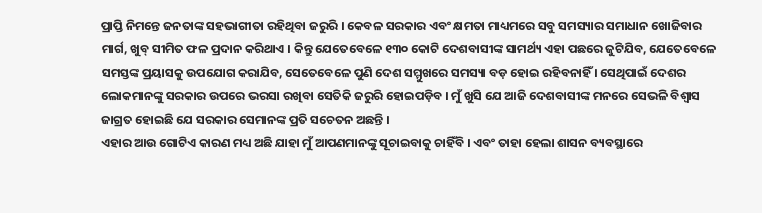ପ୍ରାପ୍ତି ନିମନ୍ତେ ଜନତାଙ୍କ ସହଭାଗୀତା ରହିଥିବା ଜରୁରି । କେବଳ ସରକାର ଏବଂ କ୍ଷମତା ମାଧ୍ୟମରେ ସବୁ ସମସ୍ୟାର ସମାଧାନ ଖୋଜିବାର ମାର୍ଗ, ଖୁବ୍ ସୀମିତ ଫଳ ପ୍ରଦାନ କରିଥାଏ । କିନ୍ତୁ ଯେତେବେଳେ ୧୩୦ କୋଟି ଦେଶବାସୀଙ୍କ ସାମର୍ଥ୍ୟ ଏହା ପଛରେ ଜୁଟିଯିବ, ଯେତେବେଳେ ସମସ୍ତଙ୍କ ପ୍ରୟାସକୁ ଉପଯୋଗ କରାଯିବ, ସେତେବେଳେ ପୁଣି ଦେଶ ସମ୍ମୁଖରେ ସମସ୍ୟା ବଡ଼ ହୋଇ ରହିବନାହିଁ । ସେଥିପାଇଁ ଦେଶର ଲୋକମାନଙ୍କୁ ସରକାର ଉପରେ ଭରସା ରଖିବା ସେତିକି ଜରୁରି ହୋଇପଡ଼ିବ । ମୁଁ ଖୁସି ଯେ ଆଜି ଦେଶବାସୀଙ୍କ ମନରେ ସେଭଳି ବିଶ୍ୱାସ ଜାଗ୍ରତ ହୋଇଛି ଯେ ସରକାର ସେମାନଙ୍କ ପ୍ରତି ସଚେତନ ଅଛନ୍ତି ।
ଏହାର ଆଉ ଗୋଟିଏ କାରଣ ମଧ୍ୟ ଅଛି ଯାହା ମୁଁ ଆପଣମାନଙ୍କୁ ସୂଚାଇବାକୁ ଚାହିଁବି । ଏବଂ ତାହା ହେଲା ଶାସନ ବ୍ୟବସ୍ଥାରେ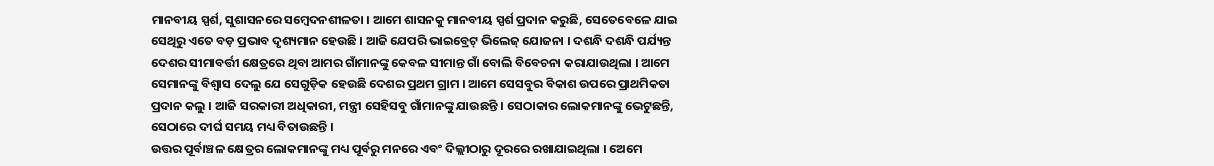ମାନବୀୟ ସ୍ପର୍ଶ, ସୁଶାସନରେ ସମ୍ବେଦନଶୀଳତା । ଆମେ ଶାସନକୁ ମାନବୀୟ ସ୍ପର୍ଶ ପ୍ରଦାନ କରୁଛି, ସେତେବେଳେ ଯାଇ ସେଥିରୁ ଏତେ ବଡ଼ ପ୍ରଭାବ ଦୃଶ୍ୟମାନ ହେଉଛି । ଆଜି ଯେପରି ଭାଇବ୍ରେଟ୍ ଭିଲେଜ୍ ଯୋଜନା । ଦଶନ୍ଧି ଦଶନ୍ଧି ପର୍ଯ୍ୟନ୍ତ ଦେଶର ସୀମାବର୍ତ୍ତୀ କ୍ଷେତ୍ରରେ ଥିବା ଆମର ଗାଁମାନଙ୍କୁ କେବଳ ସୀମାନ୍ତ ଗାଁ ବୋଲି ବିବେଚନା କରାଯାଉଥିଲା । ଆମେ ସେମାନଙ୍କୁ ବିଶ୍ୱାସ ଦେଲୁ ଯେ ସେଗୁଡ଼ିକ ହେଉଛି ଦେଶର ପ୍ରଥମ ଗ୍ରାମ । ଆମେ ସେସବୁର ବିକାଶ ଉପରେ ପ୍ରାଥମିକତା ପ୍ରଦାନ କଲୁ । ଆଜି ସରକାରୀ ଅଧିକାରୀ, ମନ୍ତ୍ରୀ ସେହିସବୁ ଗାଁମାନଙ୍କୁ ଯାଉଛନ୍ତି । ସେଠାକାର ଲୋକମାନଙ୍କୁ ଭେଟୁଛନ୍ତି, ସେଠାରେ ଦୀର୍ଘ ସମୟ ମଧ୍ୟ ବିତାଉଛନ୍ତି ।
ଉତ୍ତର ପୂର୍ବାଞ୍ଚଳ କ୍ଷେତ୍ରର ଲୋକମାନଙ୍କୁ ମଧ୍ୟ ପୂର୍ବରୁ ମନରେ ଏବଂ ଦିଲ୍ଲୀଠାରୁ ଦୂରରେ ରଖାଯାଇଥିଲା । ଅେମେ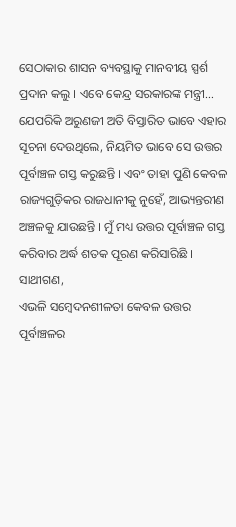ସେଠାକାର ଶାସନ ବ୍ୟବସ୍ଥାକୁ ମାନବୀୟ ସ୍ପର୍ଶ ପ୍ରଦାନ କଲୁ । ଏବେ କେନ୍ଦ୍ର ସରକାରଙ୍କ ମନ୍ତ୍ରୀ… ଯେପରିକି ଅରୁଣଜୀ ଅତି ବିସ୍ତାରିତ ଭାବେ ଏହାର ସୂଚନା ଦେଉଥିଲେ, ନିୟମିତ ଭାବେ ସେ ଉତ୍ତର ପୂର୍ବାଞ୍ଚଳ ଗସ୍ତ କରୁଛନ୍ତି । ଏବଂ ତାହା ପୁଣି କେବଳ ରାଜ୍ୟଗୁଡ଼ିକର ରାଜଧାନୀକୁ ନୁହେଁ, ଆଭ୍ୟନ୍ତରୀଣ ଅଞ୍ଚଳକୁ ଯାଉଛନ୍ତି । ମୁଁ ମଧ୍ୟ ଉତ୍ତର ପୂର୍ବାଞ୍ଚଳ ଗସ୍ତ କରିବାର ଅର୍ଦ୍ଧ ଶତକ ପୂରଣ କରିସାରିଛି ।
ସାଥୀଗଣ,
ଏଭଳି ସମ୍ବେଦନଶୀଳତା କେବଳ ଉତ୍ତର ପୂର୍ବାଞ୍ଚଳର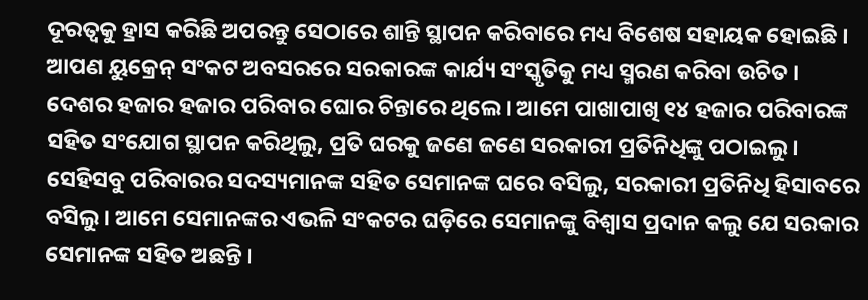ଦୂରତ୍ୱକୁ ହ୍ରାସ କରିଛି ଅପରନ୍ତୁ ସେଠାରେ ଶାନ୍ତି ସ୍ଥାପନ କରିବାରେ ମଧ୍ୟ ବିଶେଷ ସହାୟକ ହୋଇଛି । ଆପଣ ୟୁକ୍ରେନ୍ ସଂକଟ ଅବସରରେ ସରକାରଙ୍କ କାର୍ଯ୍ୟ ସଂସ୍କୃତିକୁ ମଧ୍ୟ ସ୍ମରଣ କରିବା ଉଚିତ । ଦେଶର ହଜାର ହଜାର ପରିବାର ଘୋର ଚିନ୍ତାରେ ଥିଲେ । ଆମେ ପାଖାପାଖି ୧୪ ହଜାର ପରିବାରଙ୍କ ସହିତ ସଂଯୋଗ ସ୍ଥାପନ କରିଥିଲୁ, ପ୍ରତି ଘରକୁ ଜଣେ ଜଣେ ସରକାରୀ ପ୍ରତିନିଧିଙ୍କୁ ପଠାଇଲୁ । ସେହିସବୁ ପରିବାରର ସଦସ୍ୟମାନଙ୍କ ସହିତ ସେମାନଙ୍କ ଘରେ ବସିଲୁ, ସରକାରୀ ପ୍ରତିନିଧି ହିସାବରେ ବସିଲୁ । ଆମେ ସେମାନଙ୍କର ଏଭଳି ସଂକଟର ଘଡ଼ିରେ ସେମାନଙ୍କୁ ବିଶ୍ୱାସ ପ୍ରଦାନ କଲୁ ଯେ ସରକାର ସେମାନଙ୍କ ସହିତ ଅଛନ୍ତି ।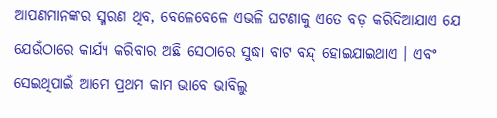ଆପଣମାନଙ୍କର ସ୍ମରଣ ଥିବ, ବେଳେବେଳେ ଏଭଳି ଘଟଣାକୁ ଏତେ ବଡ଼ କରିଦିଆଯାଏ ଯେ ଯେଉଁଠାରେ କାର୍ଯ୍ୟ କରିବାର ଅଛି ସେଠାରେ ସୁଦ୍ଧା ବାଟ ବନ୍ଦ୍ ହୋଇଯାଇଥାଏ । ଏବଂ ସେଇଥିପାଇଁ ଆମେ ପ୍ରଥମ କାମ ଭାବେ ଭାବିଲୁ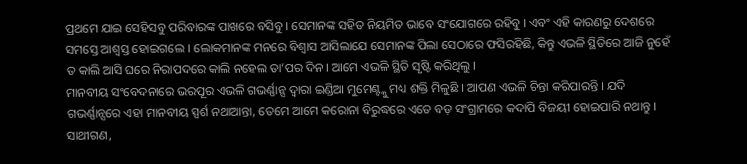ପ୍ରଥମେ ଯାଇ ସେହିସବୁ ପରିବାରଙ୍କ ପାଖରେ ବସିବୁ । ସେମାନଙ୍କ ସହିତ ନିୟମିତ ଭାବେ ସଂଯୋଗରେ ରହିବୁ । ଏବଂ ଏହି କାରଣରୁ ଦେଶରେ ସମସ୍ତେ ଆଶ୍ୱସ୍ତ ହୋଇଗଲେ । ଲୋକମାନଙ୍କ ମନରେ ବିଶ୍ୱାସ ଆସିଲାଯେ ସେମାନଙ୍କ ପିଲା ସେଠାରେ ଫସିରହିଛି, କିନ୍ତୁ ଏଭଳି ସ୍ଥିତିରେ ଆଜି ନୁହେଁ ତ କାଲି ଆସି ଘରେ ନିରାପଦରେ କାଲି ନହେଲ ତା’ପର ଦିନ । ଆମେ ଏଭଳି ସ୍ଥିତି ସୃଷ୍ଟି କରିଥିଲୁ ।
ମାନବୀୟ ସଂବେଦନାରେ ଭରପୂର ଏଭଳି ଗଭର୍ଣ୍ଣାନ୍ସ ଦ୍ୱାରା ଇଣ୍ଡିଆ ମୁମେଣ୍ଟ୍କୁ ମଧ୍ୟ ଶକ୍ତି ମିଳୁଛି । ଆପଣ ଏଭଳି ଚିନ୍ତା କରିପାରନ୍ତି । ଯଦି ଗଭର୍ଣ୍ଣାନ୍ସରେ ଏହା ମାନବୀୟ ସ୍ପର୍ଶ ନଥାଆନ୍ତା, ତେମେ ଆମେ କରୋନା ବିରୁଦ୍ଧରେ ଏତେ ବଡ଼ ସଂଗ୍ରାମରେ କଦାପି ବିଜୟୀ ହୋଇପାରି ନଥାନ୍ତୁ ।
ସାଥୀଗଣ,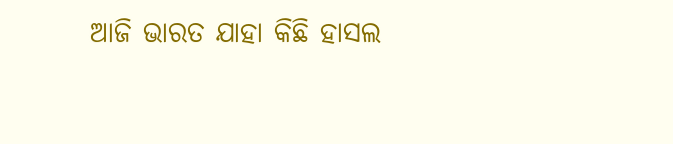ଆଜି ଭାରତ ଯାହା କିଛି ହାସଲ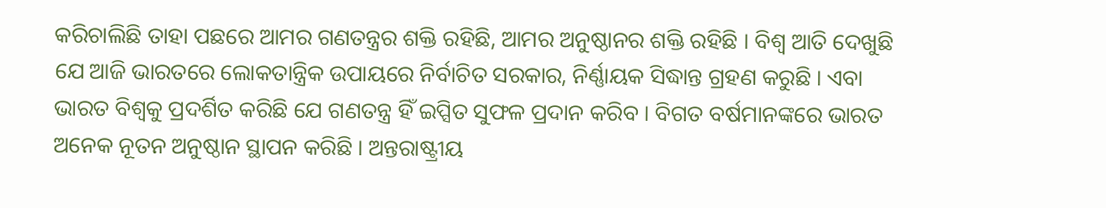କରିଚାଲିଛି ତାହା ପଛରେ ଆମର ଗଣତନ୍ତ୍ରର ଶକ୍ତି ରହିଛି, ଆମର ଅନୁଷ୍ଠାନର ଶକ୍ତି ରହିଛି । ବିଶ୍ୱ ଆତି ଦେଖୁଛି ଯେ ଆଜି ଭାରତରେ ଲୋକତାନ୍ତ୍ରିକ ଉପାୟରେ ନିର୍ବାଚିତ ସରକାର, ନିର୍ଣ୍ଣାୟକ ସିଦ୍ଧାନ୍ତ ଗ୍ରହଣ କରୁଛି । ଏବା ଭାରତ ବିଶ୍ୱକୁ ପ୍ରଦର୍ଶିତ କରିଛି ଯେ ଗଣତନ୍ତ୍ର ହିଁ ଇପ୍ସିତ ସୁଫଳ ପ୍ରଦାନ କରିବ । ବିଗତ ବର୍ଷମାନଙ୍କରେ ଭାରତ ଅନେକ ନୂତନ ଅନୁଷ୍ଠାନ ସ୍ଥାପନ କରିଛି । ଅନ୍ତରାଷ୍ଟ୍ରୀୟ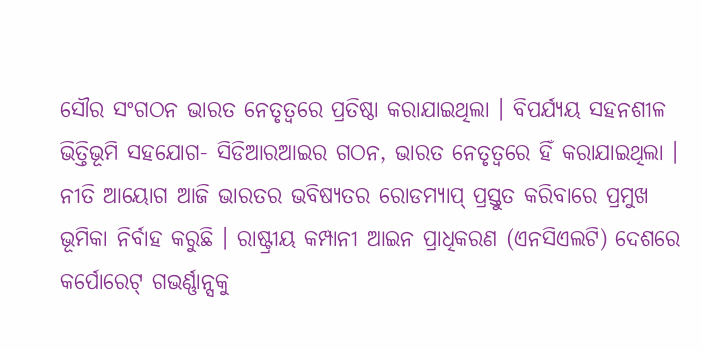ସୌର ସଂଗଠନ ଭାରତ ନେତୃତ୍ୱରେ ପ୍ରତିଷ୍ଠା କରାଯାଇଥିଲା । ବିପର୍ଯ୍ୟୟ ସହନଶୀଳ ଭିତ୍ତିଭୂମି ସହଯୋଗ- ସିଡିଆରଆଇର ଗଠନ, ଭାରତ ନେତୃତ୍ୱରେ ହିଁ କରାଯାଇଥିଲା । ନୀତି ଆୟୋଗ ଆଜି ଭାରତର ଭବିଷ୍ୟତର ରୋଡମ୍ୟାପ୍ ପ୍ରସ୍ତୁତ କରିବାରେ ପ୍ରମୁଖ ଭୂମିକା ନିର୍ବାହ କରୁଛି । ରାଷ୍ଟ୍ରୀୟ କମ୍ପାନୀ ଆଇନ ପ୍ରାଧିକରଣ (ଏନସିଏଲଟି) ଦେଶରେ କର୍ପୋରେଟ୍ ଗଭର୍ଣ୍ଣାନ୍ସକୁ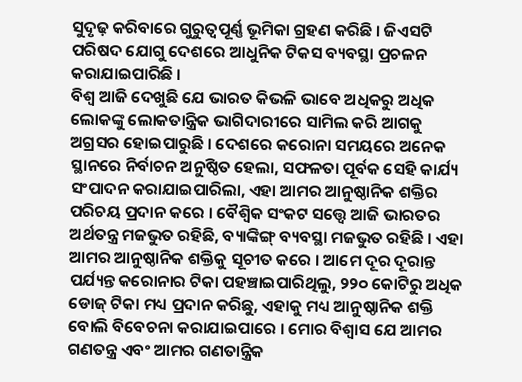ସୁଦୃଢ଼ କରିବାରେ ଗୁରୁତ୍ୱପୂର୍ଣ୍ଣ ଭୂମିକା ଗ୍ରହଣ କରିଛି । ଜିଏସଟି ପରିଷଦ ଯୋଗୁ ଦେଶରେ ଆଧୁନିକ ଟିକସ ବ୍ୟବସ୍ଥା ପ୍ରଚଳନ କରାଯାଇପାରିଛି ।
ବିଶ୍ୱ ଆଜି ଦେଖୁଛି ଯେ ଭାରତ କିଭଳି ଭାବେ ଅଧିକରୁ ଅଧିକ ଲୋକଙ୍କୁ ଲୋକତାନ୍ତ୍ରିକ ଭାଗିଦାରୀରେ ସାମିଲ କରି ଆଗକୁ ଅଗ୍ରସର ହୋଇପାରୁଛି । ଦେଶରେ କରୋନା ସମୟରେ ଅନେକ ସ୍ଥାନରେ ନିର୍ବାଚନ ଅନୁଷ୍ଠିତ ହେଲା, ସଫଳତା ପୂର୍ବକ ସେହି କାର୍ଯ୍ୟ ସଂପାଦନ କରାଯାଇପାରିଲା, ଏହା ଆମର ଆନୁଷ୍ଠାନିକ ଶକ୍ତିର ପରିଚୟ ପ୍ରଦାନ କରେ । ବୈଶ୍ୱିକ ସଂକଟ ସତ୍ତ୍ୱେ ଆଜି ଭାରତର ଅର୍ଥତନ୍ତ୍ର ମଜଭୁତ ରହିଛି, ବ୍ୟାଙ୍କିଙ୍ଗ୍ ବ୍ୟବସ୍ଥା ମଜଭୁତ ରହିଛି । ଏହା ଆମର ଆନୁଷ୍ଠାନିକ ଶକ୍ତିକୁ ସୂଚୀତ କରେ । ଆମେ ଦୂର ଦୂରାନ୍ତ ପର୍ଯ୍ୟନ୍ତ କରୋନାର ଟିକା ପହଞ୍ଚାଇପାରିଥିଲୁ, ୨୨୦ କୋଟିରୁ ଅଧିକ ଡୋଜ୍ ଟିକା ମଧ୍ୟ ପ୍ରଦାନ କରିଛୁ, ଏହାକୁ ମଧ୍ୟ ଆନୁଷ୍ଠାନିକ ଶକ୍ତି ବୋଲି ବିବେଚନା କରାଯାଇପାରେ । ମୋର ବିଶ୍ୱାସ ଯେ ଆମର ଗଣତନ୍ତ୍ର ଏବଂ ଆମର ଗଣତାନ୍ତ୍ରିକ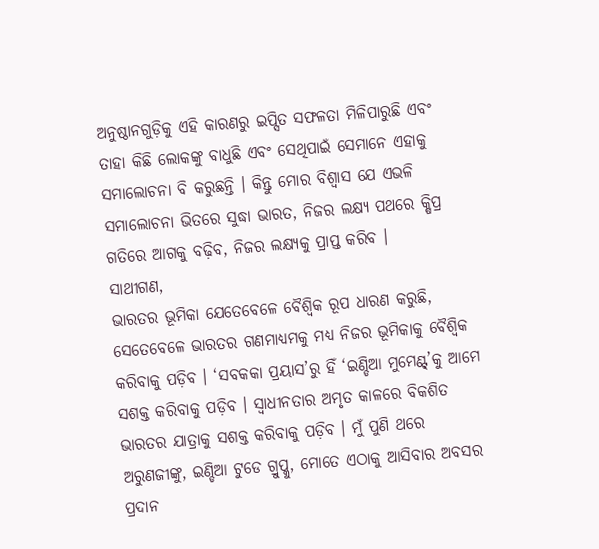ଅନୁଷ୍ଠାନଗୁଡ଼ିକୁ ଏହି କାରଣରୁ ଇପ୍ସିତ ସଫଳତା ମିଳିପାରୁଛି ଏବଂ ତାହା କିଛି ଲୋକଙ୍କୁ ବାଧୁଛି ଏବଂ ସେଥିପାଇଁ ସେମାନେ ଏହାକୁ ସମାଲୋଚନା ବି କରୁଛନ୍ତି । କିନ୍ତୁ ମୋର ବିଶ୍ୱାସ ଯେ ଏଭଳି ସମାଲୋଚନା ଭିତରେ ସୁଦ୍ଧା ଭାରତ, ନିଜର ଲକ୍ଷ୍ୟ ପଥରେ କ୍ଷିପ୍ର ଗତିରେ ଆଗକୁ ବଢ଼ିବ, ନିଜର ଲକ୍ଷ୍ୟକୁ ପ୍ରାପ୍ତ କରିବ ।
ସାଥୀଗଣ,
ଭାରତର ଭୂମିକା ଯେତେବେଳେ ବୈଶ୍ୱିକ ରୂପ ଧାରଣ କରୁଛି, ସେତେବେଳେ ଭାରତର ଗଣମାଧ୍ୟମକୁ ମଧ୍ୟ ନିଜର ଭୂମିକାକୁ ବୈଶ୍ୱିକ କରିବାକୁ ପଡ଼ିବ । ‘ସବକକା ପ୍ରୟାସ’ରୁ ହିଁ ‘ଇଣ୍ଡିଆ ମୁମେଣ୍ଟ୍’କୁ ଆମେ ସଶକ୍ତ କରିବାକୁ ପଡ଼ିବ । ସ୍ୱାଧୀନତାର ଅମୃତ କାଳରେ ବିକଶିତ ଭାରତର ଯାତ୍ରାକୁ ସଶକ୍ତ କରିବାକୁ ପଡ଼ିବ । ମୁଁ ପୁଣି ଥରେ ଅରୁଣଜୀଙ୍କୁ, ଇଣ୍ଡିଆ ଟୁଡେ ଗ୍ରୁପ୍କୁ, ମୋତେ ଏଠାକୁ ଆସିବାର ଅବସର ପ୍ରଦାନ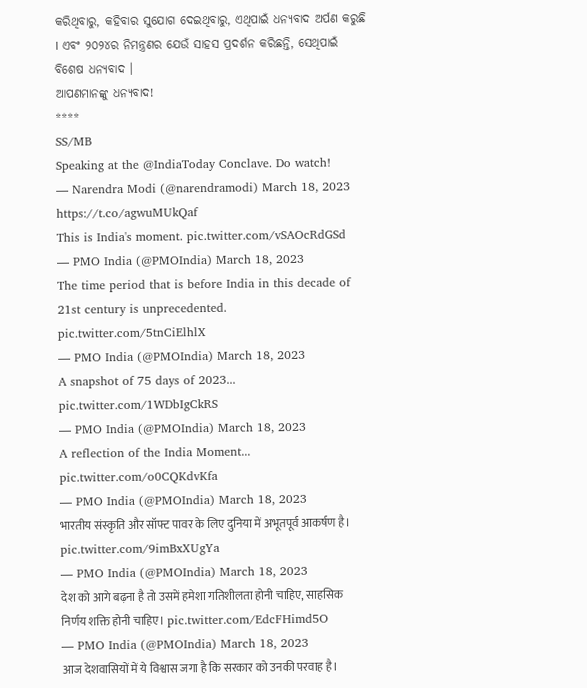କରିଥିବାରୁ, କହିବାର ସୁଯୋଗ ଦେଇଥିବାରୁ, ଏଥିପାଇଁ ଧନ୍ୟବାଦ ଅର୍ପଣ କରୁଛି । ଏବଂ ୨୦୨୪ର ନିମନ୍ତ୍ରଣର ଯେଉଁ ସାହସ ପ୍ରଦର୍ଶନ କରିଛନ୍ତି, ସେଥିପାଇଁ ବିଶେଷ ଧନ୍ୟବାଦ ।
ଆପଣମାନଙ୍କୁ ଧନ୍ୟବାଦ!
****
SS/MB
Speaking at the @IndiaToday Conclave. Do watch!
— Narendra Modi (@narendramodi) March 18, 2023
https://t.co/agwuMUkQaf
This is India's moment. pic.twitter.com/vSAOcRdGSd
— PMO India (@PMOIndia) March 18, 2023
The time period that is before India in this decade of 21st century is unprecedented. pic.twitter.com/5tnCiElhlX
— PMO India (@PMOIndia) March 18, 2023
A snapshot of 75 days of 2023... pic.twitter.com/1WDbIgCkRS
— PMO India (@PMOIndia) March 18, 2023
A reflection of the India Moment... pic.twitter.com/o0CQKdvKfa
— PMO India (@PMOIndia) March 18, 2023
भारतीय संस्कृति और सॉफ्ट पावर के लिए दुनिया में अभूतपूर्व आकर्षण है। pic.twitter.com/9imBxXUgYa
— PMO India (@PMOIndia) March 18, 2023
देश को आगे बढ़ना है तो उसमें हमेशा गतिशीलता होनी चाहिए, साहसिक निर्णय शक्ति होनी चाहिए। pic.twitter.com/EdcFHimd5O
— PMO India (@PMOIndia) March 18, 2023
आज देशवासियों में ये विश्वास जगा है कि सरकार को उनकी परवाह है।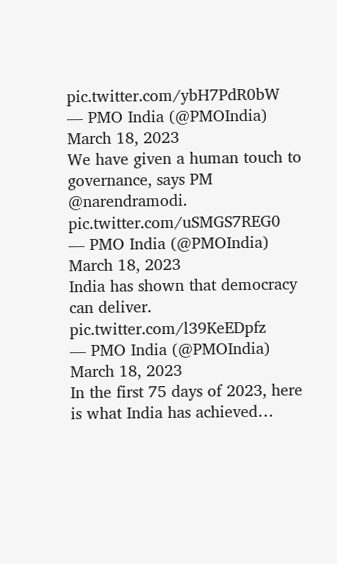pic.twitter.com/ybH7PdR0bW
— PMO India (@PMOIndia) March 18, 2023
We have given a human touch to governance, says PM @narendramodi. pic.twitter.com/uSMGS7REG0
— PMO India (@PMOIndia) March 18, 2023
India has shown that democracy can deliver. pic.twitter.com/l39KeEDpfz
— PMO India (@PMOIndia) March 18, 2023
In the first 75 days of 2023, here is what India has achieved…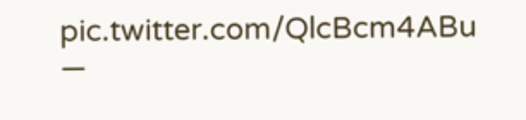pic.twitter.com/QlcBcm4ABu
—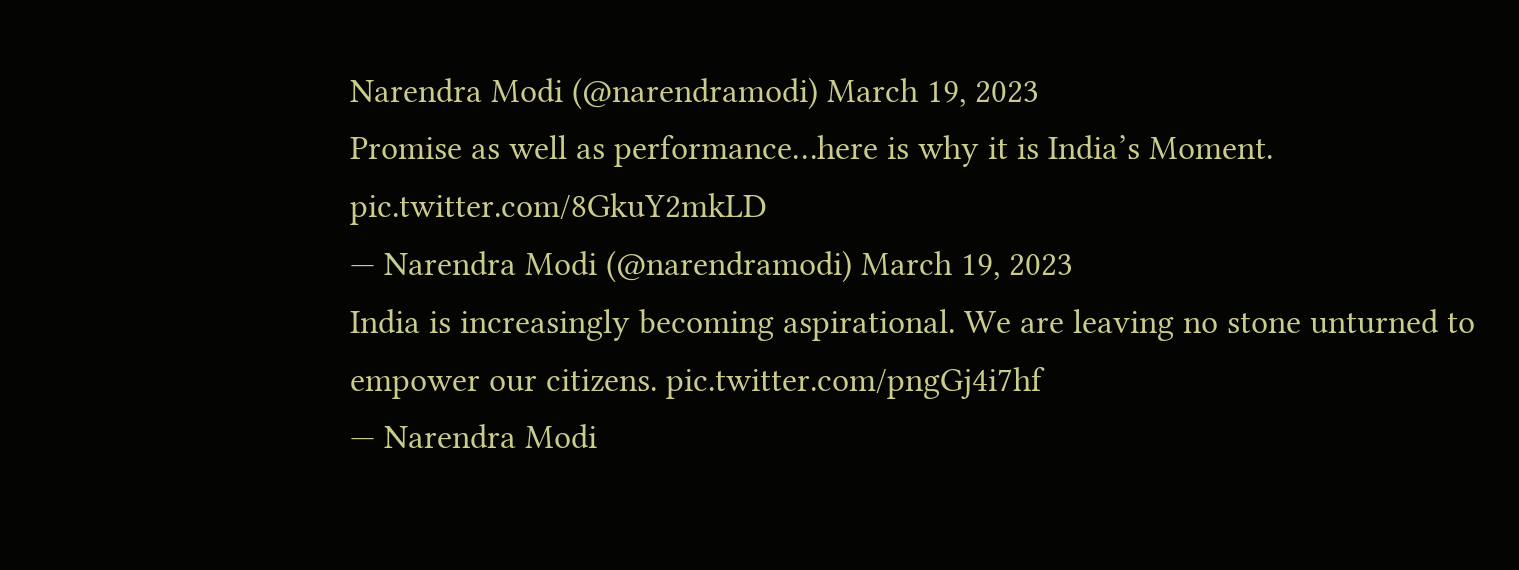Narendra Modi (@narendramodi) March 19, 2023
Promise as well as performance…here is why it is India’s Moment. pic.twitter.com/8GkuY2mkLD
— Narendra Modi (@narendramodi) March 19, 2023
India is increasingly becoming aspirational. We are leaving no stone unturned to empower our citizens. pic.twitter.com/pngGj4i7hf
— Narendra Modi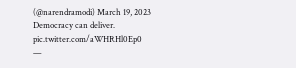(@narendramodi) March 19, 2023
Democracy can deliver. pic.twitter.com/aWHRHl0Ep0
—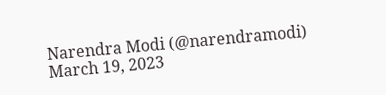Narendra Modi (@narendramodi) March 19, 2023